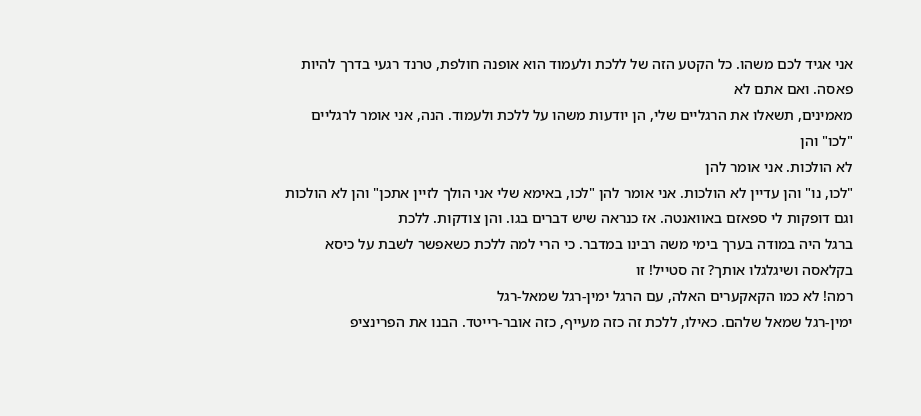אני אגיד לכם משהו. כל הקטע הזה של ללכת ולעמוד הוא אופנה חולפת, טרנד רגעי בדרך להיות פאסה. ואם אתם לא
מאמינים, תשאלו את הרגליים שלי, הן יודעות משהו על ללכת ולעמוד. הנה, אני אומר לרגליים "לכו" והן
לא הולכות. אני אומר להן
"לכו, נו" והן עדיין לא הולכות. אני אומר להן "לכו, באימא שלי אני הולך לזיין אתכן" והן לא הולכות
וגם דופקות לי ספאזם באוואנטה. אז כנראה שיש דברים בגו. והן צודקות. ללכת
ברגל היה במודה בערך בימי משה רבינו במדבר. כי הרי למה ללכת כשאפשר לשבת על כיסא
בקלאסה ושיגלגלו אותך? זה סטייל! זו
רמה! לא כמו הקאקערים האלה, עם הרגל ימין-רגל שמאל-רגל
ימין-רגל שמאל שלהם. כאילו, ללכת זה כזה מעייף, כזה אובר-רייטד. הבנו את הפרינציפ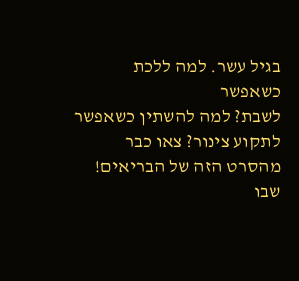בגיל עשר. למה ללכת כשאפשר
לשבת? למה להשתין כשאפשר לתקוע צינור? צאו כבר מהסרט הזה של הבריאים! שבו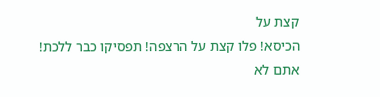קצת על
הכיסא! פלו קצת על הרצפה! תפסיקו כבר ללכת! אתם לא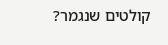קולטים שנגמר?